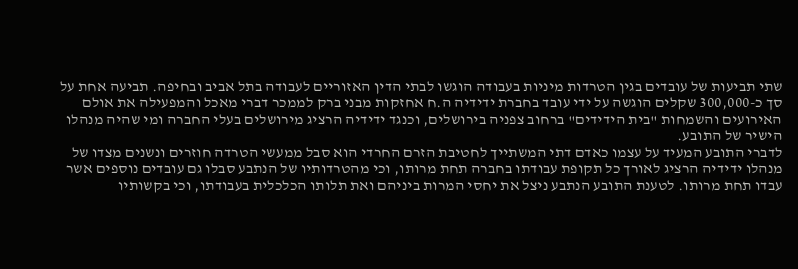שתי תביעות של עובדים בגין הטרדות מיניות בעבודה הוגשו לבתי הדין האזוריים לעבודה בתל אביב ובחיפה. תביעה אחת על סך כ-300,000 שקלים הוגשה על ידי עובד בחברת ידידיה ה.ח אחזקות מבני ברק לממכר דברי מאכל והמפעילה את אולם האירועים והשמחות "בית הידידים" ברחוב צפניה בירושלים, וכנגד ידידיה הרציג מירושלים בעלי החברה ומי שהיה מנהלו הישיר של התובע.
לדברי התובע המעיד על עצמו כאדם דתי המשתייך לחטיבת הזרם החרדי הוא סבל ממעשי הטרדה חוזרים ונשנים מצדו של מנהלו ידידיה הרציג לאורך כל תקופת עבודתו בחברה תחת מרותו, וכי מהטרדותיו של הנתבע סבלו גם עובדים נוספים אשר עבדו תחת מרותו. לטענת התובע הנתבע ניצל את יחסי המרות ביניהם ואת תלותו הכלכלית בעבודתו, וכי בקשותיו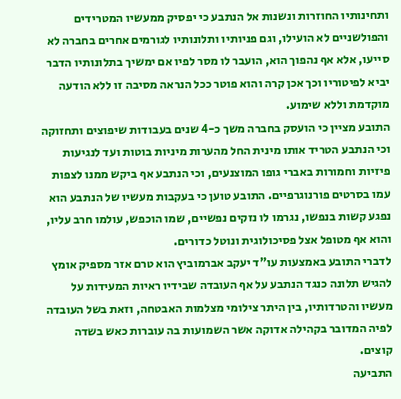ותחינותיו החוזרות ונשנות אל הנתבע כי יפסיק ממעשיו המטרידים והפולשניים לא הועילו, וגם פניותיו ותלונותיו לגורמים אחרים בחברה לא סייעו, אלא אף נהפוך הוא, הועבר לו מסר לפיו אם ימשיך בתלונותיו הדבר יביא לפיטוריו וכך אכן קרה והוא פוטר ככל הנראה מסיבה זו ללא הודעה מוקדמת וללא שימוע.
התובע מציין כי הועסק בחברה משך כ-4 שנים בעבודות שיפוצים ותחזוקה וכי הנתבע הטריד אותו מינית החל מהערות מיניות בוטות ועד לנגיעות פיזיות וחמורות באברי גופו המוצנעים, וכי הנתבע אף ביקש ממנו לצפות עמו בסרטים פורנוגרפיים. התובע טוען כי בעקבות מעשיו של הנתבע הוא נפגע קשות בנפשו, נגרמו לו נזקים נפשיים, שמו הוכפש, עולמו חרב עליו, והוא אף מטופל אצל פסיכולוגית ונוטל כדורים.
לדברי התובע באמצעות עו"ד יעקב אברמוביץ הוא טרם אזר מספיק אומץ להגיש תלונה כנגד הנתבע על אף העובדה שבידיו ראיות המעידות על מעשיו והטרדותיו, בין היתר צילומי מצלמות האבטחה, וזאת בשל העובדה לפיה המדובר בקהילה אדוקה אשר השמועות בה עוברות כאש בשדה קוצים.
התביעה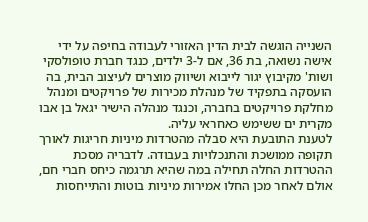השנייה הוגשה לבית הדין האזורי לעבודה בחיפה על ידי אישה נשואה, בת 36, אם ל-3 ילדים, כנגד חברת טופולסקי ושות' מקיבוץ יגור לייבוא ושיווק מוצרים לעיצוב הבית, בה הועסקה בתפקיד של מנהלת מכירות של פרויקטים ומנהל מחלקת פרויקטים בחברה, וכנגד מנהלה הישיר יגאל בן אבו מקרית ים ששימש כאחראי עליה.
לטענת התובעת היא סבלה מהטרדות מיניות חריגות לאורך תקופה ממושכת והתנכלויות בעבודה. לדבריה מסכת ההטרדות החלה תחילה במה שהיא תרגמה כיחס חברי חם, אולם לאחר מכן החלו אמירות מיניות בוטות והתייחסות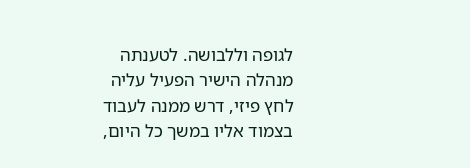לגופה וללבושה. לטענתה מנהלה הישיר הפעיל עליה לחץ פיזי, דרש ממנה לעבוד בצמוד אליו במשך כל היום,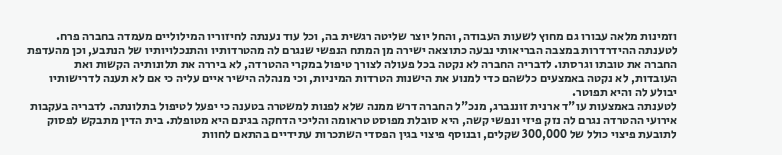וזמינות מלאה עבורו גם מחוץ לשעות העבודה, והחל יוצר שליטה רגשית בה, וכל עוד נענתה לחיזוריו המילוליים מעמדה בחברה פרח.
לטענתה ההידרדרות במצבה הבריאותי נבעה כתוצאה ישירה מן המתח הנפשי שנגרם לה מהטרדותיו והתנכלויותיו של הנתבע, וכן מהעדפת החברה את טובתו וגרסתו. לדבריה החברה לא נקטה בכל פעולה לצורך טיפול במקרי ההטרדה, לא ביררה את תלונותיה הקשות ואת העובדות, לא נקטה באמצעים כלשהם כדי למנוע את הישנות הטרדות המיניות, וכי מנהלה הישיר איים עליה כי אם לא תענה לדרישותיו יבולע לה והיא תפוטר.
לטענתה באמצעות עו"ד ארנית זוננברג, מנכ"ל החברה דרש ממנה שלא לפנות למשטרה בטענה כי יפעל לטיפול בתלונתה. לדבריה בעקבות אירועי ההטרדה נגרם לה נזק פיזי ונפשי קשה, היא סובלת מפוסט טראומה והליכי הדחקה בגינם היא מטופלת. בית הדין מתבקש לפסוק לתובעת פיצוי כולל של 300,000 שקלים, ובנוסף פיצוי בגין הפסדי השתכרות עתידיים בהתאם לחוות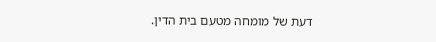דעת של מומחה מטעם בית הדין.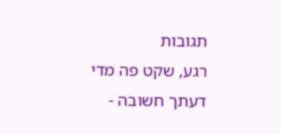תגובות
רגע, שקט פה מדי
דעתך חשובה -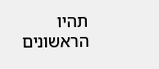תהיו הראשונים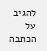להגיב על הכתבה